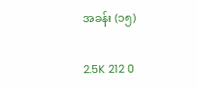အခန်း (၁၅)

2.5K 212 0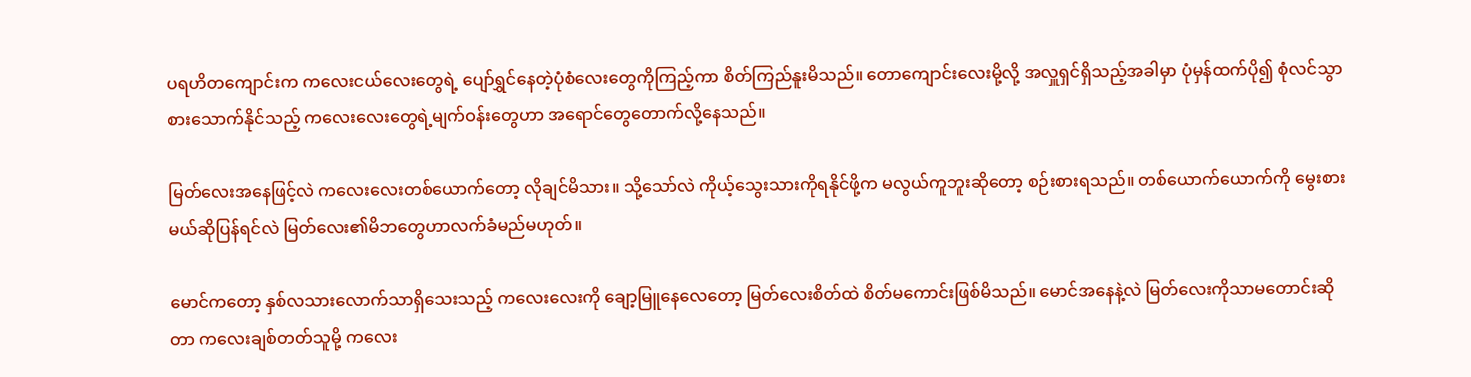ပရဟိတကျောင်းက ကလေးငယ်လေးတွေရဲ့ ပျော်ရွှင်နေတဲ့ပုံစံလေးတွေကိုကြည့်ကာ စိတ်ကြည်နူးမိသည်။ တောကျောင်းလေးမို့လို့ အလှူရှင်ရှိသည့်အခါမှာ ပုံမှန်ထက်ပို၍ စုံလင်သွာစားသောက်နိုင်သည့် ကလေးလေးတွေရဲ့မျက်ဝန်းတွေဟာ အရောင်တွေတောက်လို့နေသည်။

မြတ်လေးအနေဖြင့်လဲ ကလေးလေးတစ်ယောက်တော့ လိုချင်မိသား။ သို့သော်လဲ ကိုယ့်သွေးသားကိုရနိုင်ဖို့က မလွယ်ကူဘူးဆိုတော့ စဉ်းစားရသည်။ တစ်ယောက်ယောက်ကို မွေးစားမယ်ဆိုပြန်ရင်လဲ မြတ်လေး၏မိဘတွေဟာလက်ခံမည်မဟုတ်။

မောင်ကတော့ နှစ်လသားလောက်သာရှိသေးသည့် ကလေးလေးကို ချော့မြူနေလေတော့ မြတ်လေးစိတ်ထဲ စိတ်မကောင်းဖြစ်မိသည်။ မောင်အနေနဲ့လဲ မြတ်လေးကိုသာမတောင်းဆိုတာ ကလေးချစ်တတ်သူမို့ ကလေး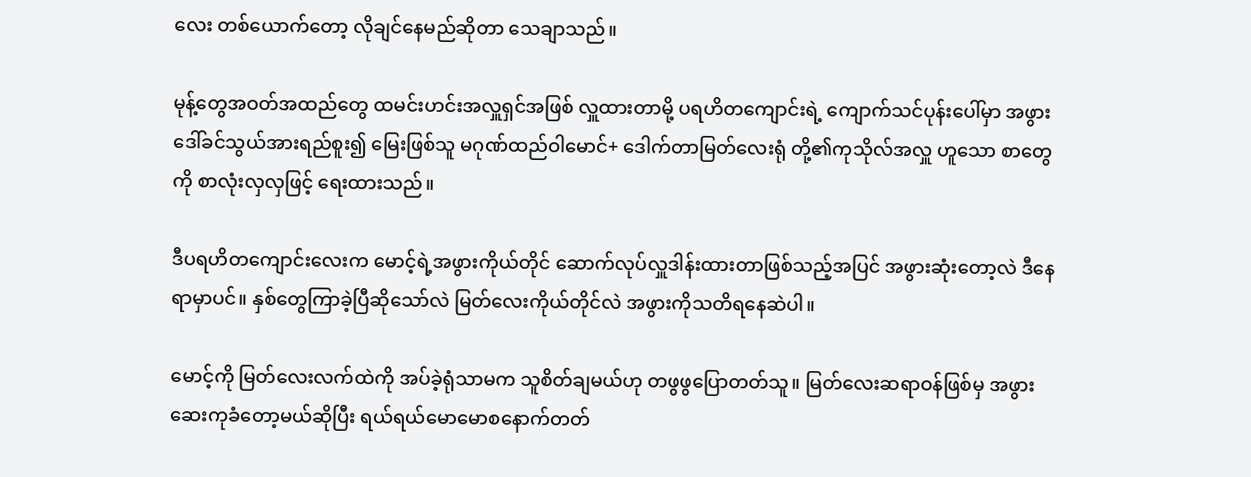လေး တစ်ယောက်တော့ လိုချင်နေမည်ဆိုတာ သေချာသည်။

မုန့်တွေအဝတ်အထည်တွေ ထမင်းဟင်းအလှူရှင်အဖြစ် လှူထားတာမို့ ပရဟိတကျောင်းရဲ့ ကျောက်သင်ပုန်းပေါ်မှာ အဖွားဒေါ်ခင်သွယ်အားရည်စူး၍ မြေးဖြစ်သူ မဂုဏ်ထည်ဝါမောင်+ ဒေါက်တာမြတ်လေးရုံ တို့၏ကုသိုလ်အလှူ ဟူသော စာတွေကို စာလုံးလှလှဖြင့် ရေးထားသည်။

ဒီပရဟိတကျောင်းလေးက မောင့်ရဲ့အဖွားကိုယ်တိုင် ဆောက်လုပ်လှူဒါန်းထားတာဖြစ်သည့်အပြင် အဖွားဆုံးတော့လဲ ဒီနေရာမှာပင်။ နှစ်တွေကြာခဲ့ပြီဆိုသော်လဲ မြတ်လေးကိုယ်တိုင်လဲ အဖွားကိုသတိရနေဆဲပါ။

မောင့်ကို မြတ်လေးလက်ထဲကို အပ်ခဲ့ရုံသာမက သူစိတ်ချမယ်ဟု တဖွဖွပြောတတ်သူ။ မြတ်လေးဆရာဝန်ဖြစ်မှ အဖွားဆေးကုခံတော့မယ်ဆိုပြီး ရယ်ရယ်မောမောစနောက်တတ်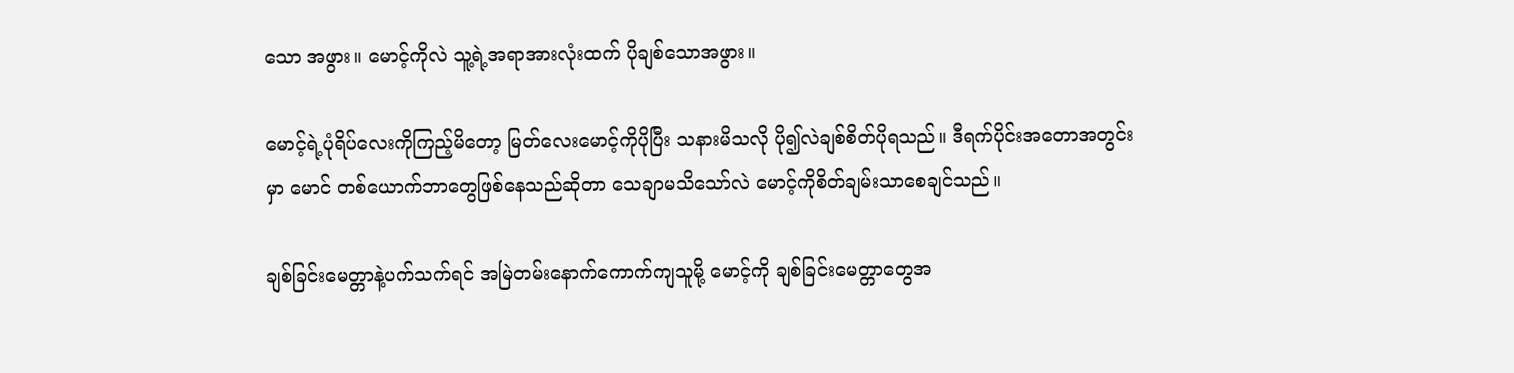သော အဖွား။ မောင့်ကိုလဲ သူ့ရဲ့အရာအားလုံးထက် ပိုချစ်သောအဖွား။

မောင့်ရဲ့ပုံရိပ်လေးကိုကြည့်မိတော့ မြတ်လေးမောင့်ကိုပိုပြီး သနားမိသလို ပို၍လဲချစ်စိတ်ပိုရသည်။ ဒီရက်ပိုင်းအတောအတွင်းမှာ မောင် တစ်ယောက်ဘာတွေဖြစ်နေသည်ဆိုတာ သေချာမသိသော်လဲ မောင့်ကိုစိတ်ချမ်းသာစေချင်သည်။

ချစ်ခြင်းမေတ္တာနဲ့ပက်သက်ရင် အမြဲတမ်းနောက်ကောက်ကျသူမို့ မောင့်ကို ချစ်ခြင်းမေတ္တာတွေအ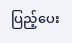ပြည့်ပေး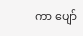ကာ ပျော်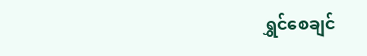ရွှင်စေချင်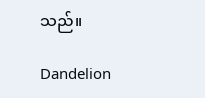သည်။

Dandelion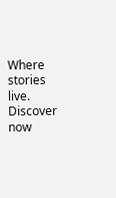Where stories live. Discover now